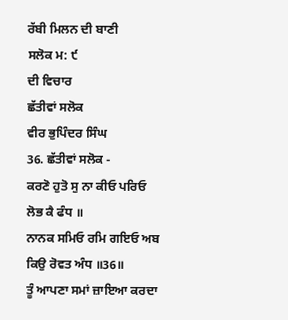ਰੱਬੀ ਮਿਲਨ ਦੀ ਬਾਣੀ
ਸਲੋਕ ਮ: ੯
ਦੀ ਵਿਚਾਰ
ਛੱਤੀਵਾਂ ਸਲੋਕ
ਵੀਰ ਭੁਪਿੰਦਰ ਸਿੰਘ
36. ਛੱਤੀਵਾਂ ਸਲੋਕ -
ਕਰਣੋ ਹੁਤੋ ਸੁ ਨਾ ਕੀਓ ਪਰਿਓ ਲੋਭ ਕੈ ਫੰਧ ॥
ਨਾਨਕ ਸਮਿਓ ਰਮਿ ਗਇਓ ਅਬ ਕਿਉ ਰੋਵਤ ਅੰਧ ॥36॥
ਤੂੰ ਆਪਣਾ ਸਮਾਂ ਜ਼ਾਇਆ ਕਰਦਾ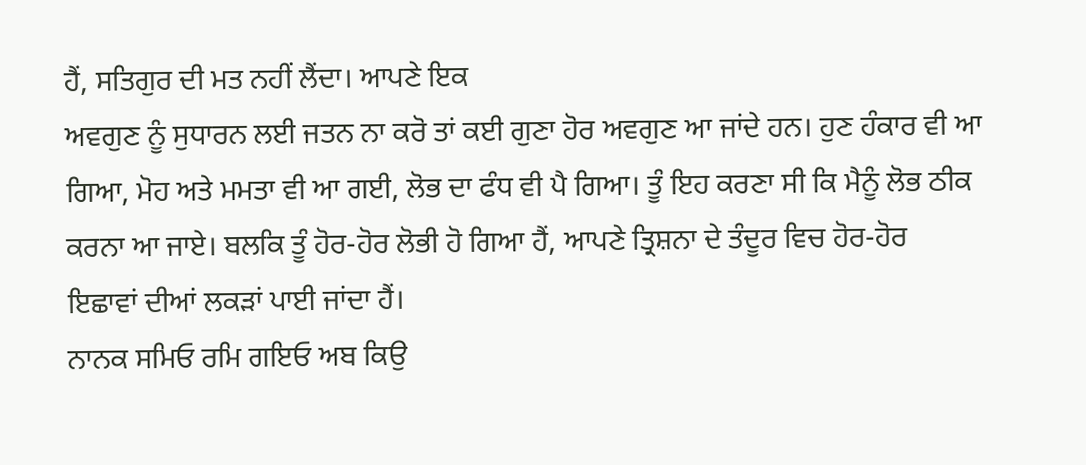ਹੈਂ, ਸਤਿਗੁਰ ਦੀ ਮਤ ਨਹੀਂ ਲੈਂਦਾ। ਆਪਣੇ ਇਕ
ਅਵਗੁਣ ਨੂੰ ਸੁਧਾਰਨ ਲਈ ਜਤਨ ਨਾ ਕਰੋ ਤਾਂ ਕਈ ਗੁਣਾ ਹੋਰ ਅਵਗੁਣ ਆ ਜਾਂਦੇ ਹਨ। ਹੁਣ ਹੰਕਾਰ ਵੀ ਆ
ਗਿਆ, ਮੋਹ ਅਤੇ ਮਮਤਾ ਵੀ ਆ ਗਈ, ਲੋਭ ਦਾ ਫੰਧ ਵੀ ਪੈ ਗਿਆ। ਤੂੰ ਇਹ ਕਰਣਾ ਸੀ ਕਿ ਮੈਨੂੰ ਲੋਭ ਠੀਕ
ਕਰਨਾ ਆ ਜਾਏ। ਬਲਕਿ ਤੂੰ ਹੋਰ-ਹੋਰ ਲੋਭੀ ਹੋ ਗਿਆ ਹੈਂ, ਆਪਣੇ ਤ੍ਰਿਸ਼ਨਾ ਦੇ ਤੰਦੂਰ ਵਿਚ ਹੋਰ-ਹੋਰ
ਇਛਾਵਾਂ ਦੀਆਂ ਲਕੜਾਂ ਪਾਈ ਜਾਂਦਾ ਹੈਂ।
ਨਾਨਕ ਸਮਿਓ ਰਮਿ ਗਇਓ ਅਬ ਕਿਉ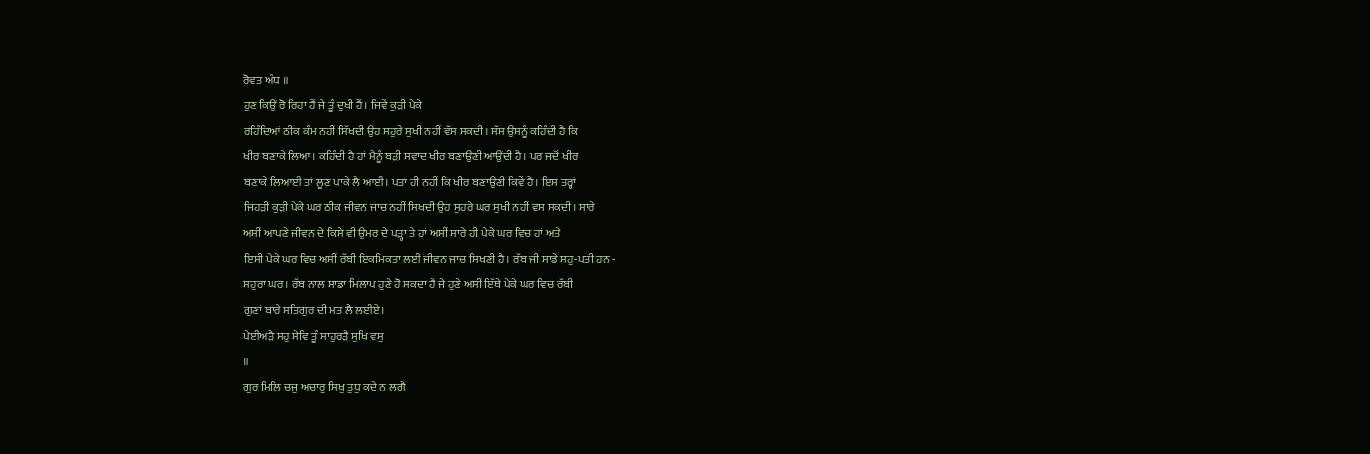ਰੋਵਤ ਅੰਧ ॥
ਹੁਣ ਕਿਉਂ ਰੋ ਰਿਹਾ ਹੈਂ ਜੇ ਤੂੰ ਦੁਖੀ ਹੈਂ। ਜਿਵੇਂ ਕੁੜੀ ਪੇਕੇ
ਰਹਿੰਦਿਆਂ ਠੀਕ ਕੰਮ ਨਹੀਂ ਸਿੱਖਦੀ ਉਹ ਸਹੁਰੇ ਸੁਖੀ ਨਹੀਂ ਵੱਸ ਸਕਦੀ। ਸੱਸ ਉਸਨੂੰ ਕਹਿੰਦੀ ਹੈ ਕਿ
ਖੀਰ ਬਣਾਕੇ ਲਿਆ। ਕਹਿੰਦੀ ਹੈ ਹਾਂ ਮੈਨੂੰ ਬੜੀ ਸਵਾਦ ਖੀਰ ਬਣਾਉਣੀ ਆਉਂਦੀ ਹੈ। ਪਰ ਜਦੋਂ ਖੀਰ
ਬਣਾਕੇ ਲਿਆਈ ਤਾਂ ਲੂਣ ਪਾਕੇ ਲੈ ਆਈ। ਪਤਾ ਹੀ ਨਹੀਂ ਕਿ ਖੀਰ ਬਣਾਉਣੀ ਕਿਵੇਂ ਹੈ। ਇਸ ਤਰ੍ਹਾਂ
ਜਿਹੜੀ ਕੁੜੀ ਪੇਕੇ ਘਰ ਠੀਕ ਜੀਵਨ ਜਾਚ ਨਹੀਂ ਸਿਖਦੀ ਉਹ ਸੁਹਰੇ ਘਰ ਸੁਖੀ ਨਹੀਂ ਵਸ ਸਕਦੀ। ਸਾਰੇ
ਅਸੀਂ ਆਪਣੇ ਜੀਵਨ ਦੇ ਕਿਸੇ ਵੀ ਉਮਰ ਦੇ ਪੜ੍ਹਾ ਤੇ ਹਾਂ ਅਸੀਂ ਸਾਰੇ ਹੀ ਪੇਕੇ ਘਰ ਵਿਚ ਹਾਂ ਅਤੇ
ਇਸੀ ਪੇਕੇ ਘਰ ਵਿਚ ਅਸੀਂ ਰੱਬੀ ਇਕਮਿਕਤਾ ਲਈ ਜੀਵਨ ਜਾਚ ਸਿਖਣੀ ਹੈ। ਰੱਬ ਜੀ ਸਾਡੇ ਸਹੁ-ਪਤੀ ਹਨ -
ਸਹੁਰਾ ਘਰ। ਰੱਬ ਨਾਲ ਸਾਡਾ ਮਿਲਾਪ ਹੁਣੇ ਹੋ ਸਕਦਾ ਹੈ ਜੇ ਹੁਣੇ ਅਸੀਂ ਇੱਥੇ ਪੇਕੇ ਘਰ ਵਿਚ ਰੱਬੀ
ਗੁਣਾਂ ਬਾਰੇ ਸਤਿਗੁਰ ਦੀ ਮਤ ਲੈ ਲਈਏ।
ਪੇਈਅੜੈ ਸਹੁ ਸੇਵਿ ਤੂੰ ਸਾਹੁਰੜੈ ਸੁਖਿ ਵਸੁ
॥
ਗੁਰ ਮਿਲਿ ਚਜੁ ਅਚਾਰੁ ਸਿਖੁ ਤੁਧੁ ਕਦੇ ਨ ਲਗੈ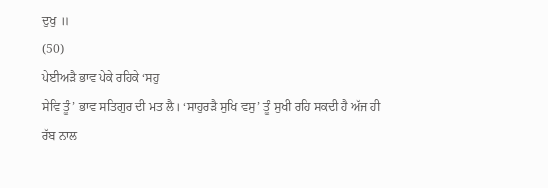ਦੁਖੁ ॥
(50)
ਪੇਈਅੜੈ ਭਾਵ ਪੇਕੇ ਰਹਿਕੇ ‘ਸਹੁ
ਸੇਵਿ ਤੂੰ’ ਭਾਵ ਸਤਿਗੁਰ ਦੀ ਮਤ ਲੈ। ‘ਸਾਹੁਰੜੈ ਸੁਖਿ ਵਸੁ’ ਤੂੰ ਸੁਖੀ ਰਹਿ ਸਕਦੀ ਹੈ ਅੱਜ ਹੀ
ਰੱਬ ਨਾਲ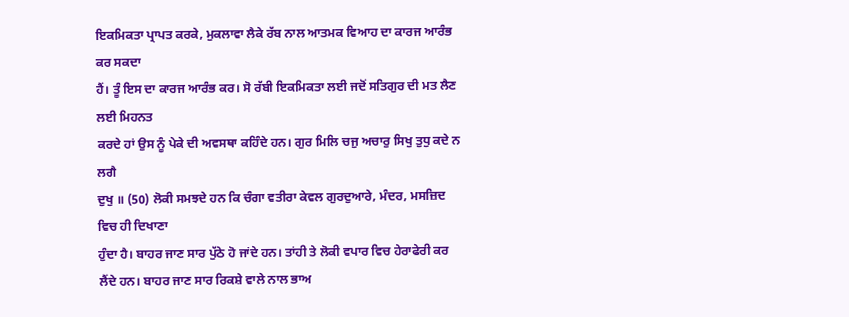ਇਕਮਿਕਤਾ ਪ੍ਰਾਪਤ ਕਰਕੇ, ਮੁਕਲਾਵਾ ਲੈਕੇ ਰੱਬ ਨਾਲ ਆਤਮਕ ਵਿਆਹ ਦਾ ਕਾਰਜ ਆਰੰਭ ਕਰ ਸਕਦਾ
ਹੈਂ। ਤੂੰ ਇਸ ਦਾ ਕਾਰਜ ਆਰੰਭ ਕਰ। ਸੋ ਰੱਬੀ ਇਕਮਿਕਤਾ ਲਈ ਜਦੋਂ ਸਤਿਗੁਰ ਦੀ ਮਤ ਲੈਣ ਲਈ ਮਿਹਨਤ
ਕਰਦੇ ਹਾਂ ਉਸ ਨੂੰ ਪੇਕੇ ਦੀ ਅਵਸਥਾ ਕਹਿੰਦੇ ਹਨ। ਗੁਰ ਮਿਲਿ ਚਜੁ ਅਚਾਰੁ ਸਿਖੁ ਤੁਧੁ ਕਦੇ ਨ ਲਗੈ
ਦੁਖੁ ॥ (50) ਲੋਕੀ ਸਮਝਦੇ ਹਨ ਕਿ ਚੰਗਾ ਵਤੀਰਾ ਕੇਵਲ ਗੁਰਦੁਆਰੇ, ਮੰਦਰ, ਮਸਜ਼ਿਦ ਵਿਚ ਹੀ ਦਿਖਾਣਾ
ਹੁੰਦਾ ਹੈ। ਬਾਹਰ ਜਾਣ ਸਾਰ ਪੁੱਠੇ ਹੋ ਜਾਂਦੇ ਹਨ। ਤਾਂਹੀ ਤੇ ਲੋਕੀ ਵਪਾਰ ਵਿਚ ਹੇਰਾਫੇਰੀ ਕਰ
ਲੈਂਦੇ ਹਨ। ਬਾਹਰ ਜਾਣ ਸਾਰ ਰਿਕਸ਼ੇ ਵਾਲੇ ਨਾਲ ਭਾਅ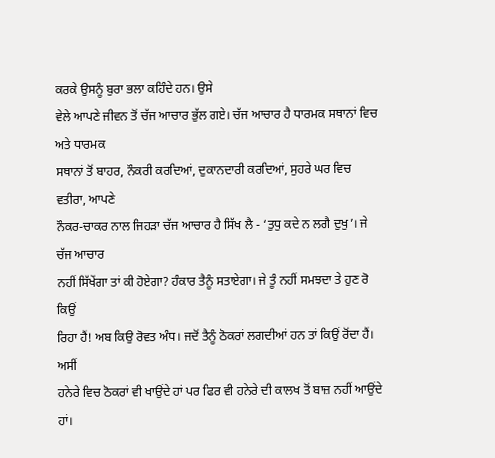ਕਰਕੇ ਉਸਨੂੰ ਬੁਰਾ ਭਲਾ ਕਹਿੰਦੇ ਹਨ। ਉਸੇ
ਵੇਲੇ ਆਪਣੇ ਜੀਵਨ ਤੋਂ ਚੱਜ ਆਚਾਰ ਭੁੱਲ ਗਏ। ਚੱਜ ਆਚਾਰ ਹੈ ਧਾਰਮਕ ਸਥਾਨਾਂ ਵਿਚ ਅਤੇ ਧਾਰਮਕ
ਸਥਾਨਾਂ ਤੋਂ ਬਾਹਰ, ਨੌਕਰੀ ਕਰਦਿਆਂ, ਦੁਕਾਨਦਾਰੀ ਕਰਦਿਆਂ, ਸੁਹਰੇ ਘਰ ਵਿਚ ਵਤੀਰਾ, ਆਪਣੇ
ਨੌਕਰ-ਚਾਕਰ ਨਾਲ ਜਿਹੜਾ ਚੱਜ ਆਚਾਰ ਹੈ ਸਿੱਖ ਲੈ - ‘ਤੁਧੁ ਕਦੇ ਨ ਲਗੈ ਦੁਖੁ’। ਜੇ ਚੱਜ ਆਚਾਰ
ਨਹੀਂ ਸਿੱਖੇਂਗਾ ਤਾਂ ਕੀ ਹੋਏਗਾ? ਹੰਕਾਰ ਤੈਨੂੰ ਸਤਾਏਗਾ। ਜੇ ਤੂੰ ਨਹੀਂ ਸਮਝਦਾ ਤੇ ਹੁਣ ਰੋ ਕਿਉਂ
ਰਿਹਾ ਹੈਂ! ਅਬ ਕਿਉ ਰੋਵਤ ਅੰਧ। ਜਦੋਂ ਤੈਨੂੰ ਠੋਕਰਾਂ ਲਗਦੀਆਂ ਹਨ ਤਾਂ ਕਿਉਂ ਰੋਂਦਾ ਹੈਂ। ਅਸੀਂ
ਹਨੇਰੇ ਵਿਚ ਠੋਕਰਾਂ ਵੀ ਖਾਉਂਦੇ ਹਾਂ ਪਰ ਫਿਰ ਵੀ ਹਨੇਰੇ ਦੀ ਕਾਲਖ ਤੋਂ ਬਾਜ਼ ਨਹੀਂ ਆਉਂਦੇ ਹਾਂ।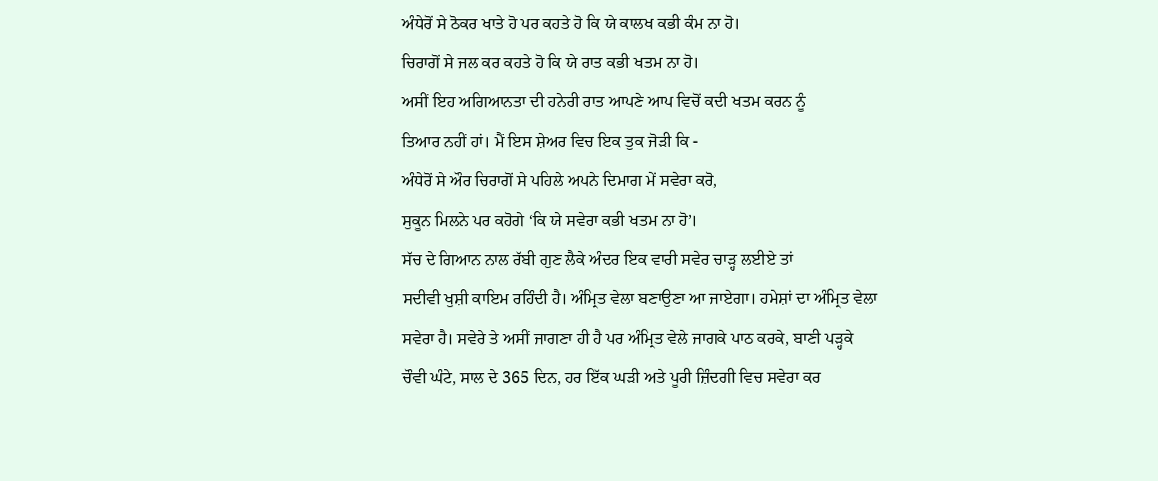ਅੰਧੇਰੋਂ ਸੇ ਠੋਕਰ ਖਾਤੇ ਹੋ ਪਰ ਕਹਤੇ ਹੋ ਕਿ ਯੇ ਕਾਲਖ ਕਭੀ ਕੰਮ ਨਾ ਹੋ।
ਚਿਰਾਗੋਂ ਸੇ ਜਲ ਕਰ ਕਹਤੇ ਹੋ ਕਿ ਯੇ ਰਾਤ ਕਭੀ ਖਤਮ ਨਾ ਹੋ।
ਅਸੀਂ ਇਹ ਅਗਿਆਨਤਾ ਦੀ ਹਨੇਰੀ ਰਾਤ ਆਪਣੇ ਆਪ ਵਿਚੋਂ ਕਦੀ ਖਤਮ ਕਰਨ ਨੂੰ
ਤਿਆਰ ਨਹੀਂ ਹਾਂ। ਮੈਂ ਇਸ ਸ਼ੇਅਰ ਵਿਚ ਇਕ ਤੁਕ ਜੋੜੀ ਕਿ -
ਅੰਧੇਰੋਂ ਸੇ ਔਰ ਚਿਰਾਗੋਂ ਸੇ ਪਹਿਲੇ ਅਪਨੇ ਦਿਮਾਗ ਮੇਂ ਸਵੇਰਾ ਕਰੋ,
ਸੁਕੂਨ ਮਿਲਨੇ ਪਰ ਕਹੋਗੇ ‘ਕਿ ਯੇ ਸਵੇਰਾ ਕਭੀ ਖਤਮ ਨਾ ਹੋ’।
ਸੱਚ ਦੇ ਗਿਆਨ ਨਾਲ ਰੱਬੀ ਗੁਣ ਲੈਕੇ ਅੰਦਰ ਇਕ ਵਾਰੀ ਸਵੇਰ ਚਾੜ੍ਹ ਲਈਏ ਤਾਂ
ਸਦੀਵੀ ਖੁਸ਼ੀ ਕਾਇਮ ਰਹਿੰਦੀ ਹੈ। ਅੰਮ੍ਰਿਤ ਵੇਲਾ ਬਣਾਉਣਾ ਆ ਜਾਏਗਾ। ਹਮੇਸ਼ਾਂ ਦਾ ਅੰਮ੍ਰਿਤ ਵੇਲਾ
ਸਵੇਰਾ ਹੈ। ਸਵੇਰੇ ਤੇ ਅਸੀਂ ਜਾਗਣਾ ਹੀ ਹੈ ਪਰ ਅੰਮ੍ਰਿਤ ਵੇਲੇ ਜਾਗਕੇ ਪਾਠ ਕਰਕੇ, ਬਾਣੀ ਪੜ੍ਹਕੇ
ਚੌਵੀ ਘੰਟੇ, ਸਾਲ ਦੇ 365 ਦਿਨ, ਹਰ ਇੱਕ ਘੜੀ ਅਤੇ ਪੂਰੀ ਜ਼ਿੰਦਗੀ ਵਿਚ ਸਵੇਰਾ ਕਰ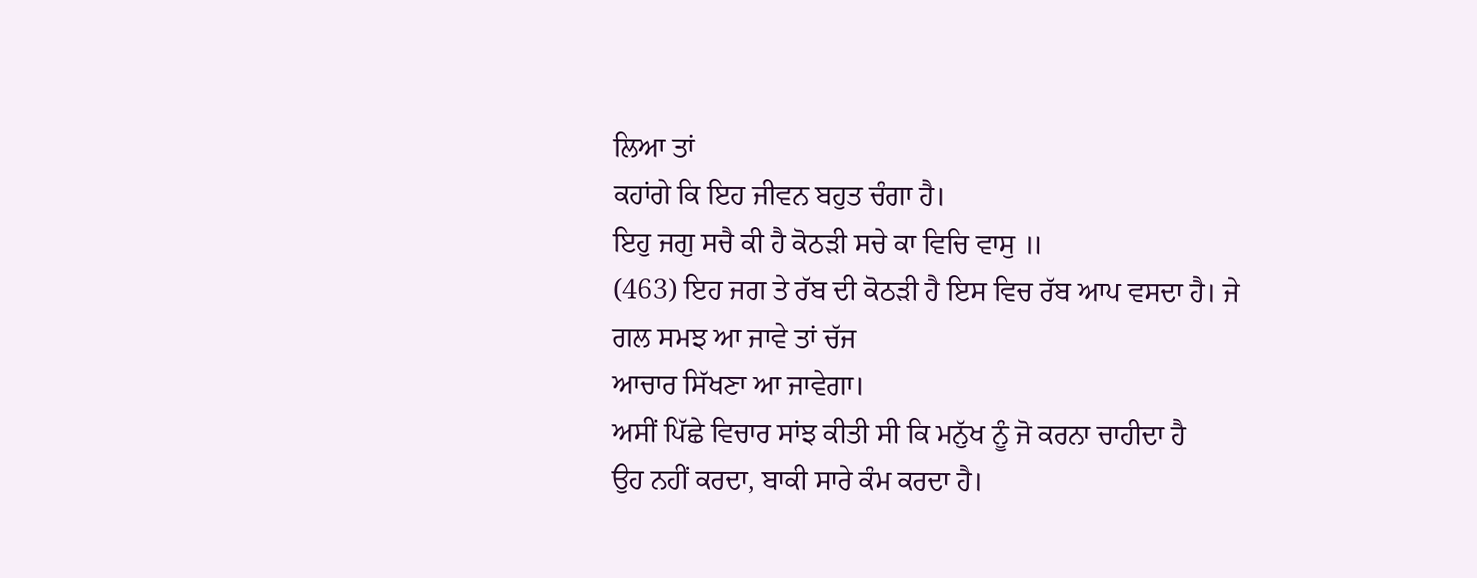ਲਿਆ ਤਾਂ
ਕਹਾਂਗੇ ਕਿ ਇਹ ਜੀਵਨ ਬਹੁਤ ਚੰਗਾ ਹੈ।
ਇਹੁ ਜਗੁ ਸਚੈ ਕੀ ਹੈ ਕੋਠੜੀ ਸਚੇ ਕਾ ਵਿਚਿ ਵਾਸੁ ॥
(463) ਇਹ ਜਗ ਤੇ ਰੱਬ ਦੀ ਕੋਠੜੀ ਹੈ ਇਸ ਵਿਚ ਰੱਬ ਆਪ ਵਸਦਾ ਹੈ। ਜੇ ਗਲ ਸਮਝ ਆ ਜਾਵੇ ਤਾਂ ਚੱਜ
ਆਚਾਰ ਸਿੱਖਣਾ ਆ ਜਾਵੇਗਾ।
ਅਸੀਂ ਪਿੱਛੇ ਵਿਚਾਰ ਸਾਂਝ ਕੀਤੀ ਸੀ ਕਿ ਮਨੁੱਖ ਨੂੰ ਜੋ ਕਰਨਾ ਚਾਹੀਦਾ ਹੈ
ਉਹ ਨਹੀਂ ਕਰਦਾ, ਬਾਕੀ ਸਾਰੇ ਕੰਮ ਕਰਦਾ ਹੈ।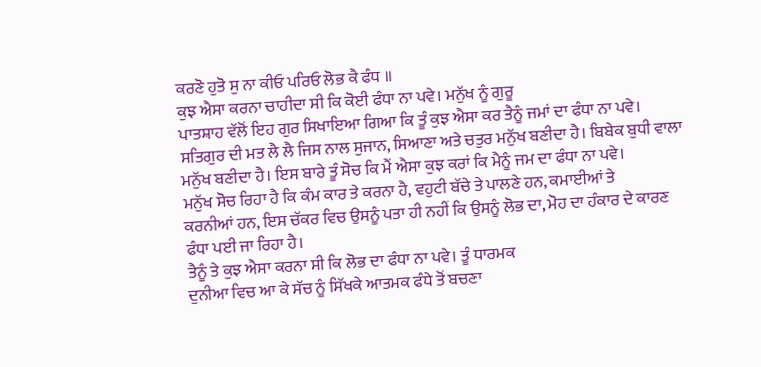ਕਰਣੋ ਹੁਤੋ ਸੁ ਨਾ ਕੀਓ ਪਰਿਓ ਲੋਭ ਕੈ ਫੰਧ ॥
ਕੁਝ ਐਸਾ ਕਰਨਾ ਚਾਹੀਦਾ ਸੀ ਕਿ ਕੋਈ ਫੰਧਾ ਨਾ ਪਵੇ। ਮਨੁੱਖ ਨੂੰ ਗੁਰੂ
ਪਾਤਸ਼ਾਹ ਵੱਲੋਂ ਇਹ ਗੁਰ ਸਿਖਾਇਆ ਗਿਆ ਕਿ ਤੂੰ ਕੁਝ ਐਸਾ ਕਰ ਤੈਨੂੰ ਜਮਾਂ ਦਾ ਫੰਧਾ ਨਾ ਪਵੇ।
ਸਤਿਗੁਰ ਦੀ ਮਤ ਲੈ ਲੈ ਜਿਸ ਨਾਲ ਸੁਜਾਨ, ਸਿਆਣਾ ਅਤੇ ਚਤੁਰ ਮਨੁੱਖ ਬਣੀਦਾ ਹੈ। ਬਿਬੇਕ ਬੁਧੀ ਵਾਲਾ
ਮਨੁੱਖ ਬਣੀਦਾ ਹੈ। ਇਸ ਬਾਰੇ ਤੂੰ ਸੋਚ ਕਿ ਮੈਂ ਐਸਾ ਕੁਝ ਕਰਾਂ ਕਿ ਮੈਨੂੰ ਜਮ ਦਾ ਫੰਧਾ ਨਾ ਪਵੇ।
ਮਨੁੱਖ ਸੋਚ ਰਿਹਾ ਹੈ ਕਿ ਕੰਮ ਕਾਰ ਤੇ ਕਰਨਾ ਹੈ, ਵਹੁਟੀ ਬੱਚੇ ਤੇ ਪਾਲਣੇ ਹਨ, ਕਮਾਈਆਂ ਤੇ
ਕਰਨੀਆਂ ਹਨ, ਇਸ ਚੱਕਰ ਵਿਚ ਉਸਨੂੰ ਪਤਾ ਹੀ ਨਹੀਂ ਕਿ ਉਸਨੂੰ ਲੋਭ ਦਾ, ਮੋਹ ਦਾ ਹੰਕਾਰ ਦੇ ਕਾਰਣ
ਫੰਧਾ ਪਈ ਜਾ ਰਿਹਾ ਹੈ।
ਤੈਨੂੰ ਤੇ ਕੁਝ ਐਸਾ ਕਰਨਾ ਸੀ ਕਿ ਲੋਭ ਦਾ ਫੰਧਾ ਨਾ ਪਵੇ। ਤੂੰ ਧਾਰਮਕ
ਦੁਨੀਆ ਵਿਚ ਆ ਕੇ ਸੱਚ ਨੂੰ ਸਿੱਖਕੇ ਆਤਮਕ ਫੰਧੇ ਤੋਂ ਬਚਣਾ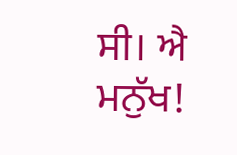ਸੀ। ਐ ਮਨੁੱਖ!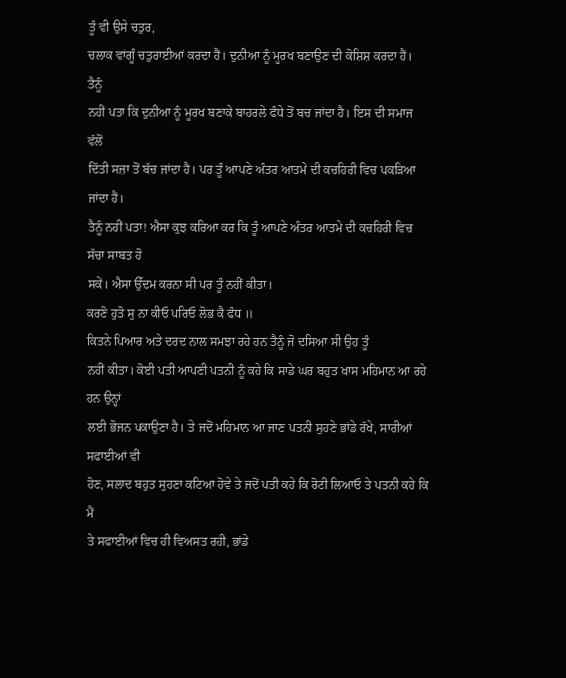ਤੂੰ ਵੀ ਉਸੇ ਚਤੁਰ,
ਚਲਾਕ ਵਾਂਗੂੰ ਚਤੁਰਾਈਆਂ ਕਰਦਾ ਹੈਂ। ਦੁਨੀਆ ਨੂੰ ਮੂਰਖ ਬਣਾਉਣ ਦੀ ਕੋਸ਼ਿਸ਼ ਕਰਦਾ ਹੈਂ। ਤੈਨੂੰ
ਨਹੀਂ ਪਤਾ ਕਿ ਦੁਨੀਆ ਨੂੰ ਮੂਰਖ ਬਣਾਕੇ ਬਾਹਰਲੇ ਫੰਧੇ ਤੋਂ ਬਚ ਜਾਂਦਾ ਹੈ। ਇਸ ਦੀ ਸਮਾਜ ਵੱਲੋਂ
ਦਿੱਤੀ ਸਜ਼ਾ ਤੋਂ ਬੱਚ ਜਾਂਦਾ ਹੈ। ਪਰ ਤੂੰ ਆਪਣੇ ਅੰਤਰ ਆਤਮੇ ਦੀ ਕਚਹਿਰੀ ਵਿਚ ਪਕੜਿਆ ਜਾਂਦਾ ਹੈਂ।
ਤੈਨੂੰ ਨਹੀਂ ਪਤਾ! ਐਸਾ ਕੁਝ ਕਰਿਆ ਕਰ ਕਿ ਤੂੰ ਆਪਣੇ ਅੰਤਰ ਆਤਮੇ ਦੀ ਕਚਹਿਰੀ ਵਿਚ ਸੱਚਾ ਸਾਬਤ ਹੋ
ਸਕੇਂ। ਐਸਾ ਉੱਦਮ ਕਰਨਾ ਸੀ ਪਰ ਤੂੰ ਨਹੀਂ ਕੀਤਾ।
ਕਰਣੋ ਹੁਤੋ ਸੁ ਨਾ ਕੀਓ ਪਰਿਓ ਲੋਭ ਕੈ ਫੰਧ ॥
ਕਿਤਨੇ ਪਿਆਰ ਅਤੇ ਦਰਦ ਨਾਲ ਸਮਝਾ ਰਹੇ ਹਨ ਤੈਨੂੰ ਜੋ ਦਸਿਆ ਸੀ ਉਹ ਤੂੰ
ਨਹੀਂ ਕੀਤਾ। ਕੋਈ ਪਤੀ ਆਪਣੀ ਪਤਨੀ ਨੂੰ ਕਹੇ ਕਿ ਸਾਡੇ ਘਰ ਬਹੁਤ ਖਾਸ ਮਹਿਮਾਨ ਆ ਰਹੇ ਹਨ ਉਨ੍ਹਾਂ
ਲਈ ਭੋਜਨ ਪਕਾਉਣਾ ਹੈ। ਤੇ ਜਦੋਂ ਮਹਿਮਾਨ ਆ ਜਾਣ ਪਤਨੀ ਸੁਹਣੇ ਭਾਂਡੇ ਰੱਖੇ, ਸਾਰੀਆਂ ਸਫਾਈਆਂ ਵੀ
ਹੋਣ, ਸਲਾਦ ਬਹੁਤ ਸੁਹਣਾ ਕਟਿਆ ਹੋਵੇ ਤੇ ਜਦੋਂ ਪਤੀ ਕਹੇ ਕਿ ਰੋਟੀ ਲਿਆਓ ਤੇ ਪਤਨੀ ਕਹੇ ਕਿ ਮੈਂ
ਤੇ ਸਫਾਈਆਂ ਵਿਚ ਹੀ ਵਿਅਸਤ ਰਹੀ, ਭਾਂਡੇ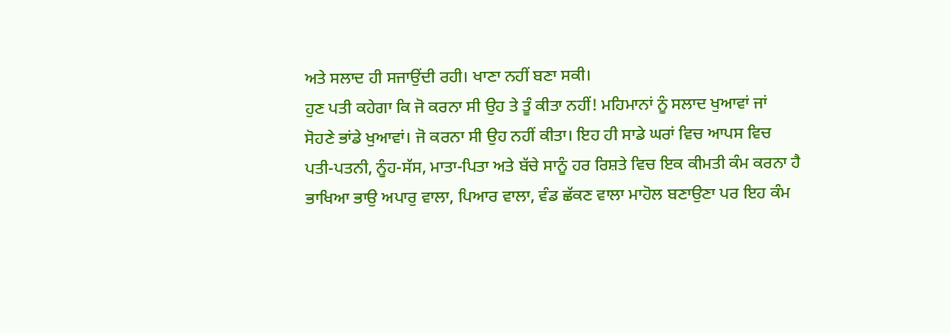ਅਤੇ ਸਲਾਦ ਹੀ ਸਜਾਉਂਦੀ ਰਹੀ। ਖਾਣਾ ਨਹੀਂ ਬਣਾ ਸਕੀ।
ਹੁਣ ਪਤੀ ਕਹੇਗਾ ਕਿ ਜੋ ਕਰਨਾ ਸੀ ਉਹ ਤੇ ਤੂੰ ਕੀਤਾ ਨਹੀਂ! ਮਹਿਮਾਨਾਂ ਨੂੰ ਸਲਾਦ ਖੁਆਵਾਂ ਜਾਂ
ਸੋਹਣੇ ਭਾਂਡੇ ਖੁਆਵਾਂ। ਜੋ ਕਰਨਾ ਸੀ ਉਹ ਨਹੀਂ ਕੀਤਾ। ਇਹ ਹੀ ਸਾਡੇ ਘਰਾਂ ਵਿਚ ਆਪਸ ਵਿਚ
ਪਤੀ-ਪਤਨੀ, ਨੂੰਹ-ਸੱਸ, ਮਾਤਾ-ਪਿਤਾ ਅਤੇ ਬੱਚੇ ਸਾਨੂੰ ਹਰ ਰਿਸ਼ਤੇ ਵਿਚ ਇਕ ਕੀਮਤੀ ਕੰਮ ਕਰਨਾ ਹੈ
ਭਾਖਿਆ ਭਾਉ ਅਪਾਰੁ ਵਾਲਾ, ਪਿਆਰ ਵਾਲਾ, ਵੰਡ ਛੱਕਣ ਵਾਲਾ ਮਾਹੋਲ ਬਣਾਉਣਾ ਪਰ ਇਹ ਕੰਮ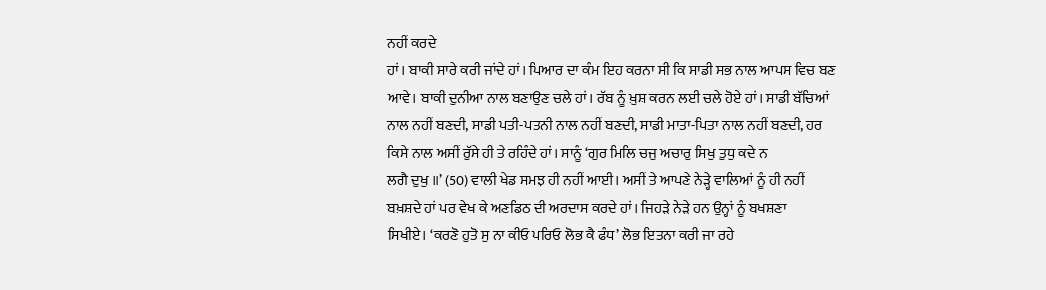ਨਹੀਂ ਕਰਦੇ
ਹਾਂ। ਬਾਕੀ ਸਾਰੇ ਕਰੀ ਜਾਂਦੇ ਹਾਂ। ਪਿਆਰ ਦਾ ਕੰਮ ਇਹ ਕਰਨਾ ਸੀ ਕਿ ਸਾਡੀ ਸਭ ਨਾਲ ਆਪਸ ਵਿਚ ਬਣ
ਆਵੇ। ਬਾਕੀ ਦੁਨੀਆ ਨਾਲ ਬਣਾਉਣ ਚਲੇ ਹਾਂ। ਰੱਬ ਨੂੰ ਖ਼ੁਸ਼ ਕਰਨ ਲਈ ਚਲੇ ਹੋਏ ਹਾਂ। ਸਾਡੀ ਬੱਚਿਆਂ
ਨਾਲ ਨਹੀਂ ਬਣਦੀ, ਸਾਡੀ ਪਤੀ-ਪਤਨੀ ਨਾਲ ਨਹੀਂ ਬਣਦੀ, ਸਾਡੀ ਮਾਤਾ-ਪਿਤਾ ਨਾਲ ਨਹੀਂ ਬਣਦੀ, ਹਰ
ਕਿਸੇ ਨਾਲ ਅਸੀਂ ਰੁੱਸੇ ਹੀ ਤੇ ਰਹਿੰਦੇ ਹਾਂ। ਸਾਨੂੰ ‘ਗੁਰ ਮਿਲਿ ਚਜੁ ਅਚਾਰੁ ਸਿਖੁ ਤੁਧੁ ਕਦੇ ਨ
ਲਗੈ ਦੁਖੁ ॥’ (50) ਵਾਲੀ ਖੇਡ ਸਮਝ ਹੀ ਨਹੀਂ ਆਈ। ਅਸੀਂ ਤੇ ਆਪਣੇ ਨੇੜ੍ਹੇ ਵਾਲਿਆਂ ਨੂੰ ਹੀ ਨਹੀਂ
ਬਖ਼ਸ਼ਦੇ ਹਾਂ ਪਰ ਵੇਖ ਕੇ ਅਣਡਿਠ ਦੀ ਅਰਦਾਸ ਕਰਦੇ ਹਾਂ। ਜਿਹੜੇ ਨੇੜੇ ਹਨ ਉਨ੍ਹਾਂ ਨੂੰ ਬਖਸ਼ਣਾ
ਸਿਖੀਏ। ‘ਕਰਣੋ ਹੁਤੋ ਸੁ ਨਾ ਕੀਓ ਪਰਿਓ ਲੋਭ ਕੈ ਫੰਧ’ ਲੋਭ ਇਤਨਾ ਕਰੀ ਜਾ ਰਹੇ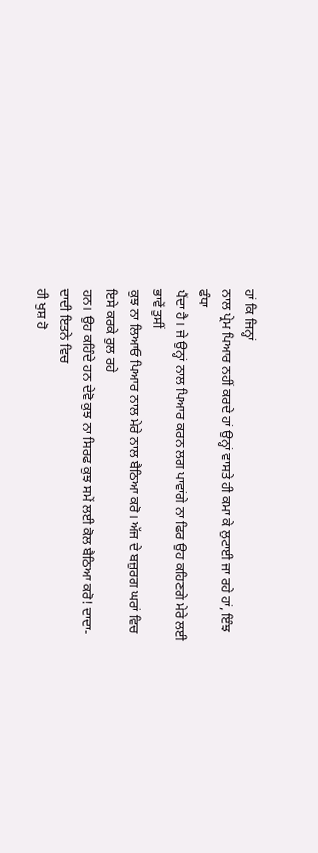ਹਾਂ ਕਿ ਜਿਨ੍ਹਾਂ
ਨਾਲ ਪ੍ਰੇਮ ਪਿਆਰ ਨਹੀਂ ਕਰਦੇ ਹਾਂ ਉਨ੍ਹਾਂ ਵਾਸਤੇ ਹੀ ਕਮਾ ਕੇ ਲੁਟਾਈ ਜਾ ਰਹੇ ਹਾਂ, ਇੰਝ ਫੰਧਾ
ਪੈਂਦਾ ਹੈ। ਜੇ ਉਨ੍ਹਾਂ ਨਾਲ ਪਿਆਰ ਕਰਨ ਲਗ ਪਾਵਾਂਗੇ ਨਾ ਫਿਰ ਉਹ ਕਹਿਣਗੇ ਮੇਰੇ ਲਈ ਭਾਵੇਂ ਤੁਸੀਂ
ਕੁਝ ਨਾ ਲਿਆਓ ਪਿਆਰ ਨਾਲ ਮੇਰੇ ਨਾਲ ਬੈਠਿਆ ਕਰੋ। ਅੱਜ ਦੇ ਬਜ਼ੁਰਗ ਘਰਾਂ ਵਿਚ ਇਸੇ ਕਰਕੇ ਰੁਲ ਰਹੇ
ਹਨ। ਉਹ ਕਹਿੰਦੇ ਹਨ ਦੇਵੋ ਕੁਝ ਨਾ ਸਿਰਫ ਕੁਝ ਸਮੇਂ ਲਈ ਕੋਲ ਬੈਠਿਆ ਕਰੋ! ਦਾਦਾ-ਦਾਦੀ ਇਤਨੇ ਵਿਚ
ਹੀ ਖੁਸ਼ ਹੋ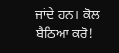ਜਾਂਦੇ ਹਨ। ਕੋਲ ਬੈਠਿਆ ਕਰੋ!